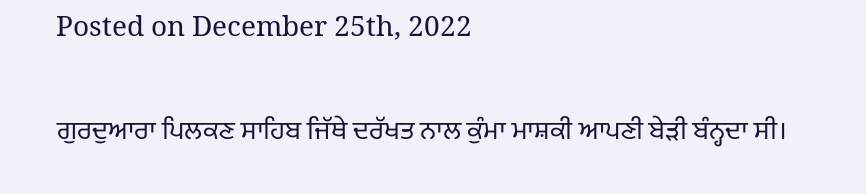Posted on December 25th, 2022

ਗੁਰਦੁਆਰਾ ਪਿਲਕਣ ਸਾਹਿਬ ਜਿੱਥੇ ਦਰੱਖਤ ਨਾਲ ਕੁੰਮਾ ਮਾਸ਼ਕੀ ਆਪਣੀ ਬੇੜੀ ਬੰਨ੍ਹਦਾ ਸੀ।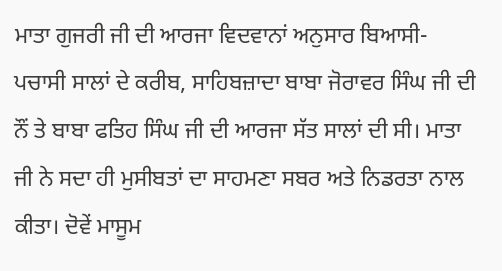ਮਾਤਾ ਗੁਜਰੀ ਜੀ ਦੀ ਆਰਜਾ ਵਿਦਵਾਨਾਂ ਅਨੁਸਾਰ ਬਿਆਸੀ-ਪਚਾਸੀ ਸਾਲਾਂ ਦੇ ਕਰੀਬ, ਸਾਹਿਬਜ਼ਾਦਾ ਬਾਬਾ ਜੋਰਾਵਰ ਸਿੰਘ ਜੀ ਦੀ ਨੌਂ ਤੇ ਬਾਬਾ ਫਤਿਹ ਸਿੰਘ ਜੀ ਦੀ ਆਰਜਾ ਸੱਤ ਸਾਲਾਂ ਦੀ ਸੀ। ਮਾਤਾ ਜੀ ਨੇ ਸਦਾ ਹੀ ਮੁਸੀਬਤਾਂ ਦਾ ਸਾਹਮਣਾ ਸਬਰ ਅਤੇ ਨਿਡਰਤਾ ਨਾਲ ਕੀਤਾ। ਦੋਵੇਂ ਮਾਸੂਮ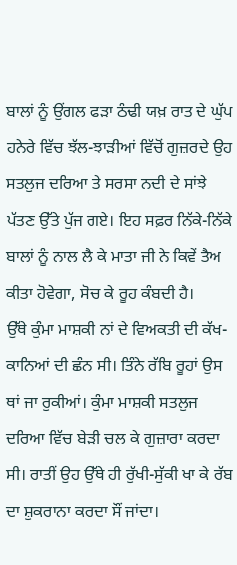ਬਾਲਾਂ ਨੂੰ ਉਂਗਲ ਫੜਾ ਠੰਢੀ ਯਖ਼ ਰਾਤ ਦੇ ਘੁੱਪ ਹਨੇਰੇ ਵਿੱਚ ਝੱਲ-ਝਾੜੀਆਂ ਵਿੱਚੋਂ ਗੁਜ਼ਰਦੇ ਉਹ ਸਤਲੁਜ ਦਰਿਆ ਤੇ ਸਰਸਾ ਨਦੀ ਦੇ ਸਾਂਝੇ ਪੱਤਣ ਉੱਤੇ ਪੁੱਜ ਗਏ। ਇਹ ਸਫ਼ਰ ਨਿੱਕੇ-ਨਿੱਕੇ ਬਾਲਾਂ ਨੂੰ ਨਾਲ ਲੈ ਕੇ ਮਾਤਾ ਜੀ ਨੇ ਕਿਵੇਂ ਤੈਅ ਕੀਤਾ ਹੋਵੇਗਾ, ਸੋਚ ਕੇ ਰੂਹ ਕੰਬਦੀ ਹੈ।
ਉੱਥੇ ਕੁੰਮਾ ਮਾਸ਼ਕੀ ਨਾਂ ਦੇ ਵਿਅਕਤੀ ਦੀ ਕੱਖ-ਕਾਨਿਆਂ ਦੀ ਛੰਨ ਸੀ। ਤਿੰਨੇ ਰੱਬਿ ਰੂਹਾਂ ਉਸ ਥਾਂ ਜਾ ਰੁਕੀਆਂ। ਕੁੰਮਾ ਮਾਸ਼ਕੀ ਸਤਲੁਜ ਦਰਿਆ ਵਿੱਚ ਬੇੜੀ ਚਲ ਕੇ ਗੁਜ਼ਾਰਾ ਕਰਦਾ ਸੀ। ਰਾਤੀਂ ਉਹ ਉੱਥੇ ਹੀ ਰੁੱਖੀ-ਸੁੱਕੀ ਖਾ ਕੇ ਰੱਬ ਦਾ ਸ਼ੁਕਰਾਨਾ ਕਰਦਾ ਸੌਂ ਜਾਂਦਾ।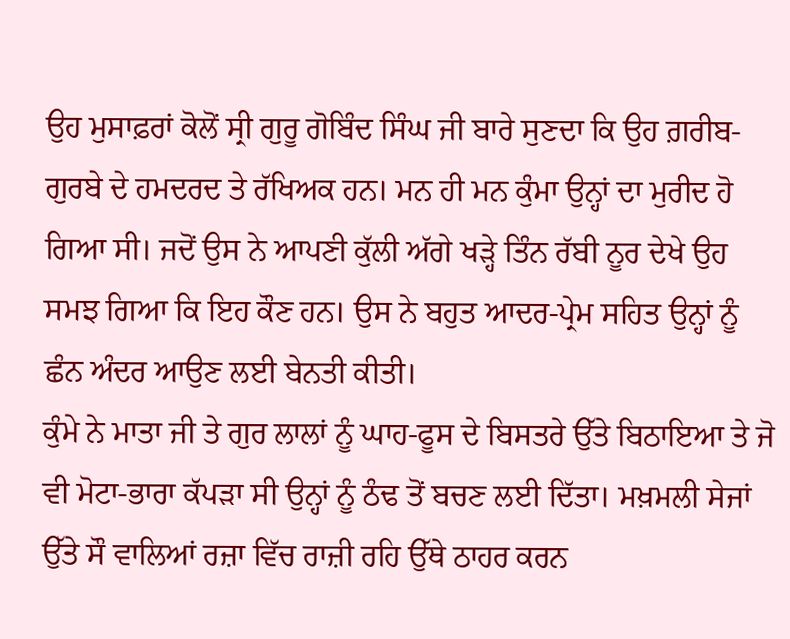ਉਹ ਮੁਸਾਫ਼ਰਾਂ ਕੋਲੋਂ ਸ੍ਰੀ ਗੁਰੂ ਗੋਬਿੰਦ ਸਿੰਘ ਜੀ ਬਾਰੇ ਸੁਣਦਾ ਕਿ ਉਹ ਗ਼ਰੀਬ-ਗੁਰਬੇ ਦੇ ਹਮਦਰਦ ਤੇ ਰੱਖਿਅਕ ਹਨ। ਮਨ ਹੀ ਮਨ ਕੁੰਮਾ ਉਨ੍ਹਾਂ ਦਾ ਮੁਰੀਦ ਹੋ ਗਿਆ ਸੀ। ਜਦੋਂ ਉਸ ਨੇ ਆਪਣੀ ਕੁੱਲੀ ਅੱਗੇ ਖੜ੍ਹੇ ਤਿੰਨ ਰੱਬੀ ਨੂਰ ਦੇਖੇ ਉਹ ਸਮਝ ਗਿਆ ਕਿ ਇਹ ਕੌਣ ਹਨ। ਉਸ ਨੇ ਬਹੁਤ ਆਦਰ-ਪ੍ਰੇਮ ਸਹਿਤ ਉਨ੍ਹਾਂ ਨੂੰ ਛੰਨ ਅੰਦਰ ਆਉਣ ਲਈ ਬੇਨਤੀ ਕੀਤੀ।
ਕੁੰਮੇ ਨੇ ਮਾਤਾ ਜੀ ਤੇ ਗੁਰ ਲਾਲਾਂ ਨੂੰ ਘਾਹ-ਫੂਸ ਦੇ ਬਿਸਤਰੇ ਉੱਤੇ ਬਿਠਾਇਆ ਤੇ ਜੋ ਵੀ ਮੋਟਾ-ਭਾਰਾ ਕੱਪੜਾ ਸੀ ਉਨ੍ਹਾਂ ਨੂੰ ਠੰਢ ਤੋਂ ਬਚਣ ਲਈ ਦਿੱਤਾ। ਮਖ਼ਮਲੀ ਸੇਜਾਂ ਉੱਤੇ ਸੌ ਵਾਲਿਆਂ ਰਜ਼ਾ ਵਿੱਚ ਰਾਜ਼ੀ ਰਹਿ ਉੱਥੇ ਠਾਹਰ ਕਰਨ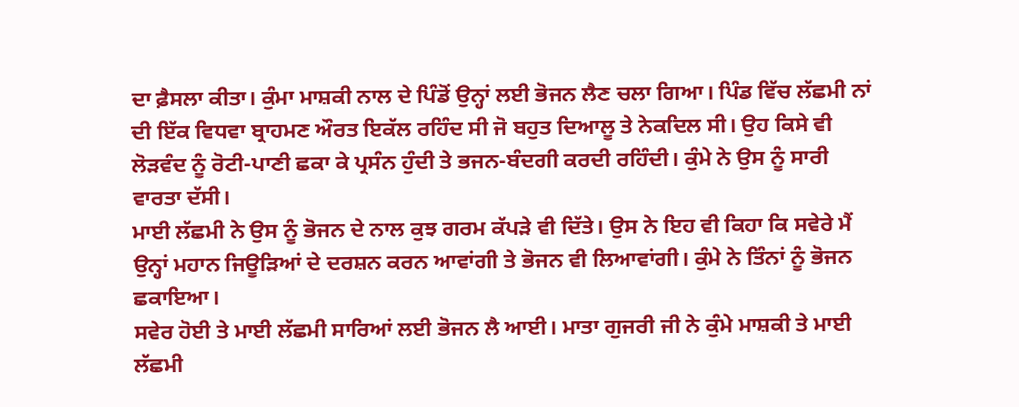ਦਾ ਫ਼ੈਸਲਾ ਕੀਤਾ। ਕੁੰਮਾ ਮਾਸ਼ਕੀ ਨਾਲ ਦੇ ਪਿੰਡੋਂ ਉਨ੍ਹਾਂ ਲਈ ਭੋਜਨ ਲੈਣ ਚਲਾ ਗਿਆ। ਪਿੰਡ ਵਿੱਚ ਲੱਛਮੀ ਨਾਂ ਦੀ ਇੱਕ ਵਿਧਵਾ ਬ੍ਰਾਹਮਣ ਔਰਤ ਇਕੱਲ ਰਹਿੰਦ ਸੀ ਜੋ ਬਹੁਤ ਦਿਆਲੂ ਤੇ ਨੇਕਦਿਲ ਸੀ। ਉਹ ਕਿਸੇ ਵੀ ਲੋੜਵੰਦ ਨੂੰ ਰੋਟੀ-ਪਾਣੀ ਛਕਾ ਕੇ ਪ੍ਰਸੰਨ ਹੁੰਦੀ ਤੇ ਭਜਨ-ਬੰਦਗੀ ਕਰਦੀ ਰਹਿੰਦੀ। ਕੁੰਮੇ ਨੇ ਉਸ ਨੂੰ ਸਾਰੀ ਵਾਰਤਾ ਦੱਸੀ।
ਮਾਈ ਲੱਛਮੀ ਨੇ ਉਸ ਨੂੰ ਭੋਜਨ ਦੇ ਨਾਲ ਕੁਝ ਗਰਮ ਕੱਪੜੇ ਵੀ ਦਿੱਤੇ। ਉਸ ਨੇ ਇਹ ਵੀ ਕਿਹਾ ਕਿ ਸਵੇਰੇ ਮੈਂ ਉਨ੍ਹਾਂ ਮਹਾਨ ਜਿਊੜਿਆਂ ਦੇ ਦਰਸ਼ਨ ਕਰਨ ਆਵਾਂਗੀ ਤੇ ਭੋਜਨ ਵੀ ਲਿਆਵਾਂਗੀ। ਕੁੰਮੇ ਨੇ ਤਿੰਨਾਂ ਨੂੰ ਭੋਜਨ ਛਕਾਇਆ।
ਸਵੇਰ ਹੋਈ ਤੇ ਮਾਈ ਲੱਛਮੀ ਸਾਰਿਆਂ ਲਈ ਭੋਜਨ ਲੈ ਆਈ। ਮਾਤਾ ਗੁਜਰੀ ਜੀ ਨੇ ਕੁੰਮੇ ਮਾਸ਼ਕੀ ਤੇ ਮਾਈ ਲੱਛਮੀ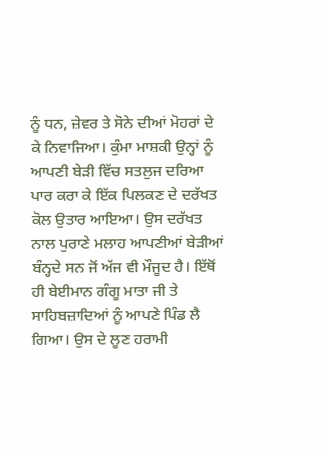ਨੂੰ ਧਨ, ਜ਼ੇਵਰ ਤੇ ਸੋਨੇ ਦੀਆਂ ਮੋਹਰਾਂ ਦੇ ਕੇ ਨਿਵਾਜਿਆ। ਕੁੰਮਾ ਮਾਸ਼ਕੀ ਉਨ੍ਹਾਂ ਨੂੰ ਆਪਣੀ ਬੇੜੀ ਵਿੱਚ ਸਤਲੁਜ ਦਰਿਆ ਪਾਰ ਕਰਾ ਕੇ ਇੱਕ ਪਿਲਕਣ ਦੇ ਦਰੱਖਤ ਕੋਲ ਉਤਾਰ ਆਇਆ। ਉਸ ਦਰੱਖਤ ਨਾਲ ਪੁਰਾਣੇ ਮਲਾਹ ਆਪਣੀਆਂ ਬੇੜੀਆਂ ਬੰਨ੍ਹਦੇ ਸਨ ਜੋਂ ਅੱਜ ਵੀ ਮੌਜੂਦ ਹੈ। ਇੱਥੋਂ ਹੀ ਬੇਈਮਾਨ ਗੰਗੂ ਮਾਤਾ ਜੀ ਤੇ ਸਾਹਿਬਜ਼ਾਦਿਆਂ ਨੂੰ ਆਪਣੇ ਪਿੰਡ ਲੈ ਗਿਆ। ਉਸ ਦੇ ਲੂਣ ਹਰਾਮੀ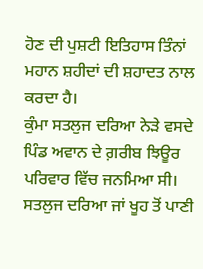ਹੋਣ ਦੀ ਪੁਸ਼ਟੀ ਇਤਿਹਾਸ ਤਿੰਨਾਂ ਮਹਾਨ ਸ਼ਹੀਦਾਂ ਦੀ ਸ਼ਹਾਦਤ ਨਾਲ ਕਰਦਾ ਹੈ।
ਕੁੰਮਾ ਸਤਲੁਜ ਦਰਿਆ ਨੇੜੇ ਵਸਦੇ ਪਿੰਡ ਅਵਾਨ ਦੇ ਗ਼ਰੀਬ ਝਿਊਰ ਪਰਿਵਾਰ ਵਿੱਚ ਜਨਮਿਆ ਸੀ। ਸਤਲੁਜ ਦਰਿਆ ਜਾਂ ਖੂਹ ਤੋਂ ਪਾਣੀ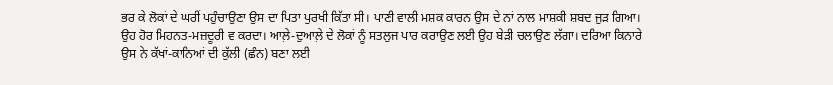ਭਰ ਕੇ ਲੋਕਾਂ ਦੇ ਘਰੀਂ ਪਹੁੰਚਾਉਣਾ ਉਸ ਦਾ ਪਿਤਾ ਪੁਰਖੀ ਕਿੱਤਾ ਸੀ। ਪਾਣੀ ਵਾਲੀ ਮਸ਼ਕ ਕਾਰਨ ਉਸ ਦੇ ਨਾਂ ਨਾਲ ਮਾਸ਼ਕੀ ਸ਼ਬਦ ਜੁੜ ਗਿਆ। ਉਹ ਹੋਰ ਮਿਹਨਤ-ਮਜ਼ਦੂਰੀ ਵ ਕਰਦਾ। ਆਲ਼ੇ-ਦੁਆਲ਼ੇ ਦੇ ਲੋਕਾਂ ਨੂੰ ਸਤਲੁਜ ਪਾਰ ਕਰਾਉਣ ਲਈ ਉਹ ਬੇੜੀ ਚਲਾਉਣ ਲੱਗਾ। ਦਰਿਆ ਕਿਨਾਰੇ ਉਸ ਨੇ ਕੱਖਾਂ-ਕਾਨਿਆਂ ਦੀ ਕੁੱਲੀ (ਛੰਨ) ਬਣਾ ਲਈ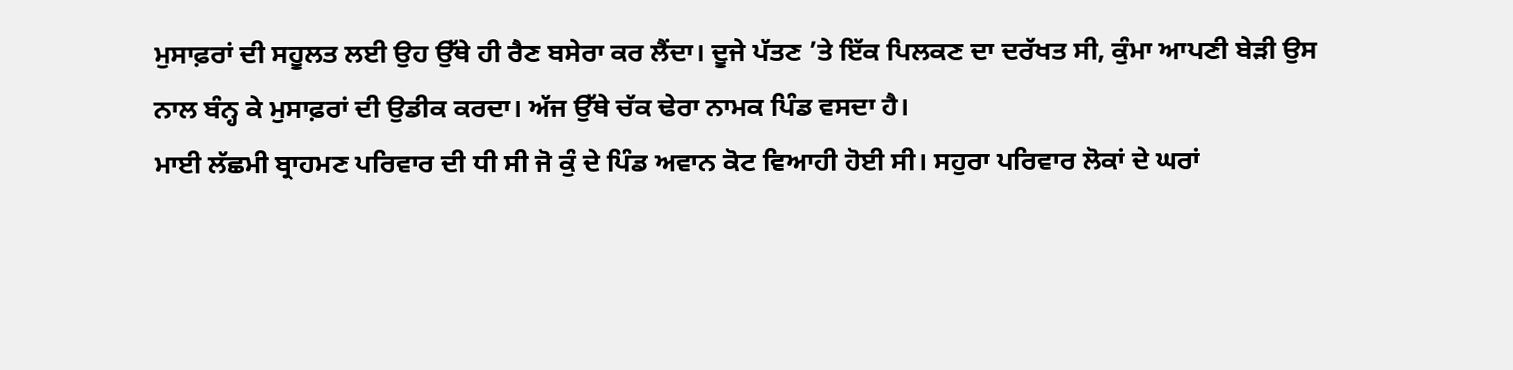ਮੁਸਾਫ਼ਰਾਂ ਦੀ ਸਹੂਲਤ ਲਈ ਉਹ ਉੱਥੇ ਹੀ ਰੈਣ ਬਸੇਰਾ ਕਰ ਲੈਂਦਾ। ਦੂਜੇ ਪੱਤਣ ’ਤੇ ਇੱਕ ਪਿਲਕਣ ਦਾ ਦਰੱਖਤ ਸੀ, ਕੁੰਮਾ ਆਪਣੀ ਬੇੜੀ ਉਸ ਨਾਲ ਬੰਨ੍ਹ ਕੇ ਮੁਸਾਫ਼ਰਾਂ ਦੀ ਉਡੀਕ ਕਰਦਾ। ਅੱਜ ਉੱਥੇ ਚੱਕ ਢੇਰਾ ਨਾਮਕ ਪਿੰਡ ਵਸਦਾ ਹੈ।
ਮਾਈ ਲੱਛਮੀ ਬ੍ਰਾਹਮਣ ਪਰਿਵਾਰ ਦੀ ਧੀ ਸੀ ਜੋ ਕੁੰ ਦੇ ਪਿੰਡ ਅਵਾਨ ਕੋਟ ਵਿਆਹੀ ਹੋਈ ਸੀ। ਸਹੁਰਾ ਪਰਿਵਾਰ ਲੋਕਾਂ ਦੇ ਘਰਾਂ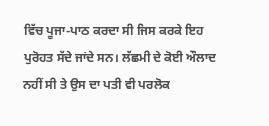ਵਿੱਚ ਪੂਜਾ-ਪਾਠ ਕਰਦਾ ਸੀ ਜਿਸ ਕਰਕੇ ਇਹ ਪੁਰੋਹਤ ਸੱਦੇ ਜਾਂਦੇ ਸਨ। ਲੱਛਮੀ ਦੇ ਕੋਈ ਔਲਾਦ ਨਹੀਂ ਸੀ ਤੇ ਉਸ ਦਾ ਪਤੀ ਵੀ ਪਰਲੋਕ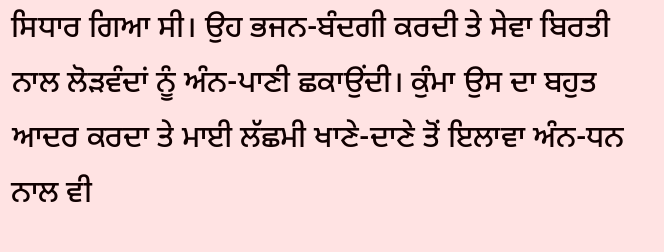ਸਿਧਾਰ ਗਿਆ ਸੀ। ਉਹ ਭਜਨ-ਬੰਦਗੀ ਕਰਦੀ ਤੇ ਸੇਵਾ ਬਿਰਤੀ ਨਾਲ ਲੋੜਵੰਦਾਂ ਨੂੰ ਅੰਨ-ਪਾਣੀ ਛਕਾਉਂਦੀ। ਕੁੰਮਾ ਉਸ ਦਾ ਬਹੁਤ ਆਦਰ ਕਰਦਾ ਤੇ ਮਾਈ ਲੱਛਮੀ ਖਾਣੇ-ਦਾਣੇ ਤੋਂ ਇਲਾਵਾ ਅੰਨ-ਧਨ ਨਾਲ ਵੀ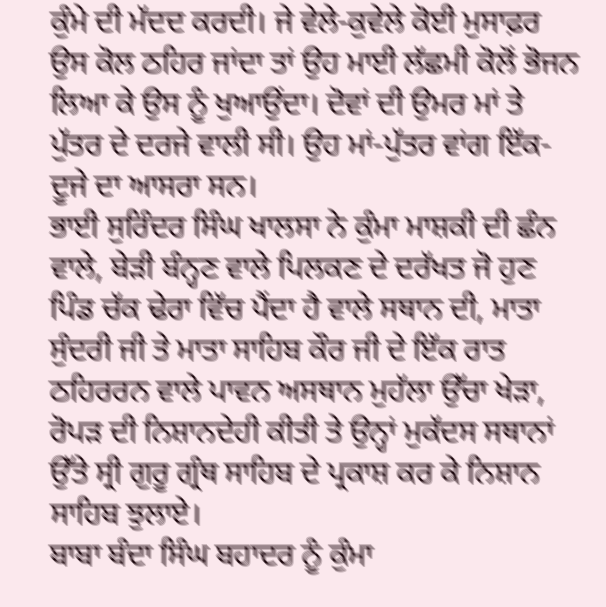ਕੁੰਮੇ ਦੀ ਮੱਦਦ ਕਰਦੀ। ਜੇ ਵੇਲੇ-ਕੁਵੇਲੇ ਕੋਈ ਮੁਸਾਫ਼ਰ ਉਸ ਕੋਲ ਠਹਿਰ ਜਾਂਦਾ ਤਾਂ ਉਹ ਮਾਈ ਲੱਛਮੀ ਕੋਲੋਂ ਭੋਜਨ ਲਿਆ ਕੇ ਉਸ ਨੂੰ ਖੁਆਉਂਦਾ। ਦੋਵਾਂ ਦੀ ਉਮਰ ਮਾਂ ਤੇ ਪੁੱਤਰ ਦੇ ਦਰਜੇ ਵਾਲੀ ਸੀ। ਉਹ ਮਾਂ-ਪੁੱਤਰ ਵਾਂਗ ਇੱਕ-ਦੂਜੇ ਦਾ ਆਸਰਾ ਸਨ।
ਭਾਈ ਸੁਰਿੰਦਰ ਸਿੰਘ ਖਾਲਸਾ ਨੇ ਕੁੰਮਾ ਮਾਸ਼ਕੀ ਦੀ ਛੰਨ ਵਾਲੇ, ਬੇੜੀ ਬੰਨ੍ਹਣ ਵਾਲੇ ਪਿਲਕਣ ਦੇ ਦਰੱਖਤ ਜੋ ਹੁਣ ਪਿੰਡ ਚੱਕ ਢੇਰਾ ਵਿੱਚ ਪੈਂਦਾ ਹੈ ਵਾਲੇ ਸਥਾਨ ਦੀ, ਮਾਤਾ ਸੁੰਦਰੀ ਜੀ ਤੇ ਮਾਤਾ ਸਾਹਿਬ ਕੌਰ ਜੀ ਦੇ ਇੱਕ ਰਾਤ ਠਹਿਰਰਨ ਵਾਲੇ ਪਾਵਨ ਅਸਥਾਨ ਮੁਹੱਲਾ ਉੱਚਾ ਖੇੜਾ, ਰੋਪੜ ਦੀ ਨਿਸ਼ਾਨਦੇਹੀ ਕੀਤੀ ਤੇ ਉਨ੍ਹਾਂ ਮੁਕੱਦਸ ਸਥਾਨਾਂ ਉੱਤੇ ਸ੍ਰੀ ਗੁਰੂ ਗ੍ਰੰਥ ਸਾਹਿਬ ਦੇ ਪ੍ਰਕਾਸ਼ ਕਰ ਕੇ ਨਿਸ਼ਾਨ ਸਾਹਿਬ ਝੁਲਾਏ।
ਬਾਬਾ ਬੰਦਾ ਸਿੰਘ ਬਹਾਦਰ ਨੂੰ ਕੁੰਮਾ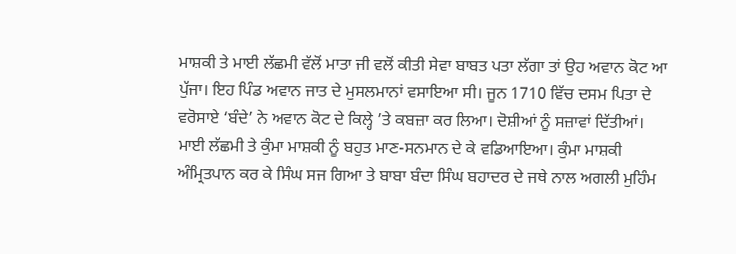ਮਾਸ਼ਕੀ ਤੇ ਮਾਈ ਲੱਛਮੀ ਵੱਲੋਂ ਮਾਤਾ ਜੀ ਵਲੋਂ ਕੀਤੀ ਸੇਵਾ ਬਾਬਤ ਪਤਾ ਲੱਗਾ ਤਾਂ ਉਹ ਅਵਾਨ ਕੋਟ ਆ ਪੁੱਜਾ। ਇਹ ਪਿੰਡ ਅਵਾਨ ਜਾਤ ਦੇ ਮੁਸਲਮਾਨਾਂ ਵਸਾਇਆ ਸੀ। ਜੂਨ 1710 ਵਿੱਚ ਦਸਮ ਪਿਤਾ ਦੇ ਵਰੋਸਾਏ ‘ਬੰਦੇ’ ਨੇ ਅਵਾਨ ਕੋਟ ਦੇ ਕਿਲ੍ਹੇ ’ਤੇ ਕਬਜ਼ਾ ਕਰ ਲਿਆ। ਦੋਸ਼ੀਆਂ ਨੂੰ ਸਜ਼ਾਵਾਂ ਦਿੱਤੀਆਂ। ਮਾਈ ਲੱਛਮੀ ਤੇ ਕੁੰਮਾ ਮਾਸ਼ਕੀ ਨੂੰ ਬਹੁਤ ਮਾਣ-ਸਨਮਾਨ ਦੇ ਕੇ ਵਡਿਆਇਆ। ਕੁੰਮਾ ਮਾਸ਼ਕੀ ਅੰਮ੍ਰਿਤਪਾਨ ਕਰ ਕੇ ਸਿੰਘ ਸਜ ਗਿਆ ਤੇ ਬਾਬਾ ਬੰਦਾ ਸਿੰਘ ਬਹਾਦਰ ਦੇ ਜਥੇ ਨਾਲ ਅਗਲੀ ਮੁਹਿੰਮ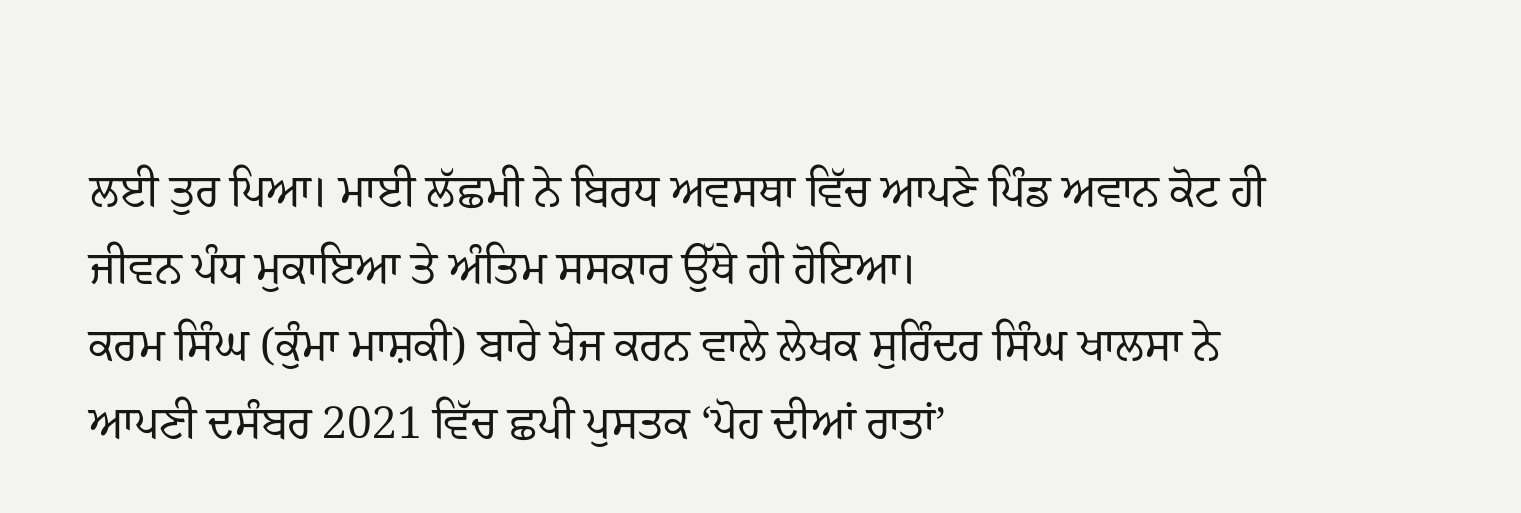ਲਈ ਤੁਰ ਪਿਆ। ਮਾਈ ਲੱਛਮੀ ਨੇ ਬਿਰਧ ਅਵਸਥਾ ਵਿੱਚ ਆਪਣੇ ਪਿੰਡ ਅਵਾਨ ਕੋਟ ਹੀ ਜੀਵਨ ਪੰਧ ਮੁਕਾਇਆ ਤੇ ਅੰਤਿਮ ਸਸਕਾਰ ਉੱਥੇ ਹੀ ਹੋਇਆ।
ਕਰਮ ਸਿੰਘ (ਕੁੰਮਾ ਮਾਸ਼ਕੀ) ਬਾਰੇ ਖੋਜ ਕਰਨ ਵਾਲੇ ਲੇਖਕ ਸੁਰਿੰਦਰ ਸਿੰਘ ਖਾਲਸਾ ਨੇ ਆਪਣੀ ਦਸੰਬਰ 2021 ਵਿੱਚ ਛਪੀ ਪੁਸਤਕ ‘ਪੋਹ ਦੀਆਂ ਰਾਤਾਂ’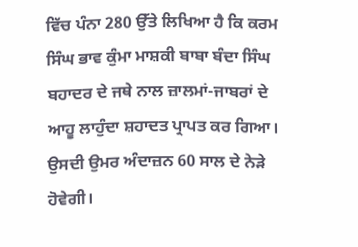ਵਿੱਚ ਪੰਨਾ 280 ਉੱਤੇ ਲਿਖਿਆ ਹੈ ਕਿ ਕਰਮ ਸਿੰਘ ਭਾਵ ਕੁੰਮਾ ਮਾਸ਼ਕੀ ਬਾਬਾ ਬੰਦਾ ਸਿੰਘ ਬਹਾਦਰ ਦੇ ਜਥੇ ਨਾਲ ਜ਼ਾਲਮਾਂ-ਜਾਬਰਾਂ ਦੇ ਆਹੂ ਲਾਹੁੰਦਾ ਸ਼ਹਾਦਤ ਪ੍ਰਾਪਤ ਕਰ ਗਿਆ। ਉਸਦੀ ਉਮਰ ਅੰਦਾਜ਼ਨ 60 ਸਾਲ ਦੇ ਨੇੜੇ ਹੋਵੇਗੀ।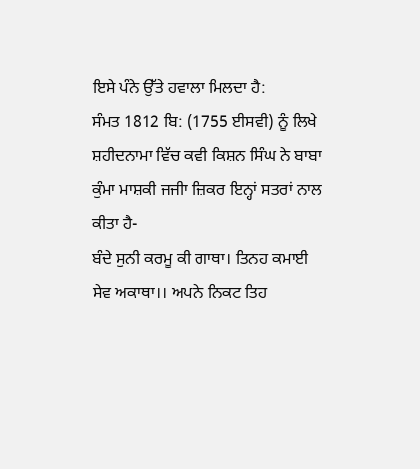ਇਸੇ ਪੰਨੇ ਉੱਤੇ ਹਵਾਲਾ ਮਿਲਦਾ ਹੈ:
ਸੰਮਤ 1812 ਬਿ: (1755 ਈਸਵੀ) ਨੂੰ ਲਿਖੇ ਸ਼ਹੀਦਨਾਮਾ ਵਿੱਚ ਕਵੀ ਕਿਸ਼ਨ ਸਿੰਘ ਨੇ ਬਾਬਾ ਕੁੰਮਾ ਮਾਸ਼ਕੀ ਜਜੀਾ ਜ਼ਿਕਰ ਇਨ੍ਹਾਂ ਸਤਰਾਂ ਨਾਲ ਕੀਤਾ ਹੈ-
ਬੰਦੇ ਸੁਨੀ ਕਰਮੂ ਕੀ ਗਾਥਾ। ਤਿਨਹ ਕਮਾਈ ਸੇਵ ਅਕਾਥਾ।। ਅਪਨੇ ਨਿਕਟ ਤਿਹ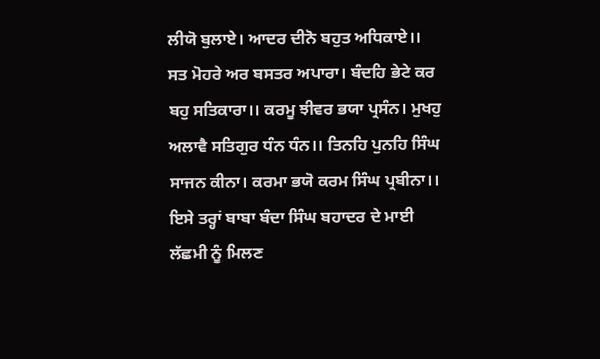ਲੀਯੋ ਬੁਲਾਏ। ਆਦਰ ਦੀਨੋ ਬਹੁਤ ਅਧਿਕਾਏ।। ਸਤ ਮੋਹਰੇ ਅਰ ਬਸਤਰ ਅਪਾਰਾ। ਬੰਦਹਿ ਭੇਟੇ ਕਰ ਬਹੁ ਸਤਿਕਾਰਾ।। ਕਰਮੂ ਝੀਵਰ ਭਯਾ ਪ੍ਰਸੰਨ। ਮੁਖਹੁ ਅਲਾਵੈ ਸਤਿਗੁਰ ਧੰਨ ਧੰਨ।। ਤਿਨਹਿ ਪੁਨਹਿ ਸਿੰਘ ਸਾਜਨ ਕੀਨਾ। ਕਰਮਾ ਭਯੋ ਕਰਮ ਸਿੰਘ ਪ੍ਰਬੀਨਾ।।
ਇਸੇ ਤਰ੍ਹਾਂ ਬਾਬਾ ਬੰਦਾ ਸਿੰਘ ਬਹਾਦਰ ਦੇ ਮਾਈ ਲੱਛਮੀ ਨੂੰ ਮਿਲਣ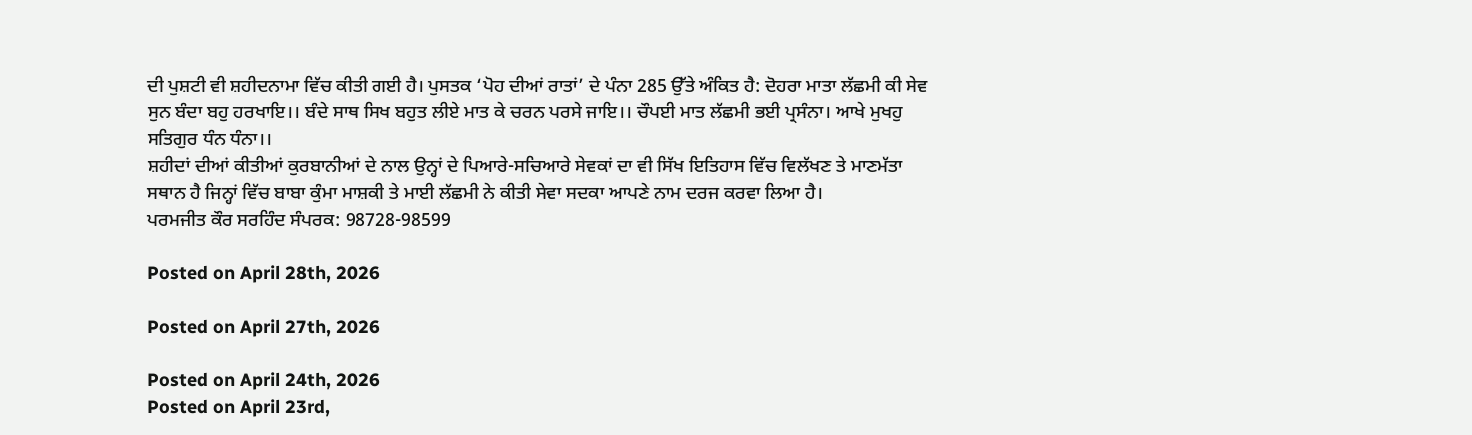ਦੀ ਪੁਸ਼ਟੀ ਵੀ ਸ਼ਹੀਦਨਾਮਾ ਵਿੱਚ ਕੀਤੀ ਗਈ ਹੈ। ਪੁਸਤਕ ‘ਪੋਹ ਦੀਆਂ ਰਾਤਾਂ’ ਦੇ ਪੰਨਾ 285 ਉੱਤੇ ਅੰਕਿਤ ਹੈ: ਦੋਹਰਾ ਮਾਤਾ ਲੱਛਮੀ ਕੀ ਸੇਵ ਸੁਨ ਬੰਦਾ ਬਹੁ ਹਰਖਾਇ।। ਬੰਦੇ ਸਾਥ ਸਿਖ ਬਹੁਤ ਲੀਏ ਮਾਤ ਕੇ ਚਰਨ ਪਰਸੇ ਜਾਇ।। ਚੌਪਈ ਮਾਤ ਲੱਛਮੀ ਭਈ ਪ੍ਰਸੰਨਾ। ਆਖੇ ਮੁਖਹੁ ਸਤਿਗੁਰ ਧੰਨ ਧੰਨਾ।।
ਸ਼ਹੀਦਾਂ ਦੀਆਂ ਕੀਤੀਆਂ ਕੁਰਬਾਨੀਆਂ ਦੇ ਨਾਲ ਉਨ੍ਹਾਂ ਦੇ ਪਿਆਰੇ-ਸਚਿਆਰੇ ਸੇਵਕਾਂ ਦਾ ਵੀ ਸਿੱਖ ਇਤਿਹਾਸ ਵਿੱਚ ਵਿਲੱਖਣ ਤੇ ਮਾਣਮੱਤਾ ਸਥਾਨ ਹੈ ਜਿਨ੍ਹਾਂ ਵਿੱਚ ਬਾਬਾ ਕੁੰਮਾ ਮਾਸ਼ਕੀ ਤੇ ਮਾਈ ਲੱਛਮੀ ਨੇ ਕੀਤੀ ਸੇਵਾ ਸਦਕਾ ਆਪਣੇ ਨਾਮ ਦਰਜ ਕਰਵਾ ਲਿਆ ਹੈ।
ਪਰਮਜੀਤ ਕੌਰ ਸਰਹਿੰਦ ਸੰਪਰਕ: 98728-98599

Posted on April 28th, 2026

Posted on April 27th, 2026

Posted on April 24th, 2026
Posted on April 23rd,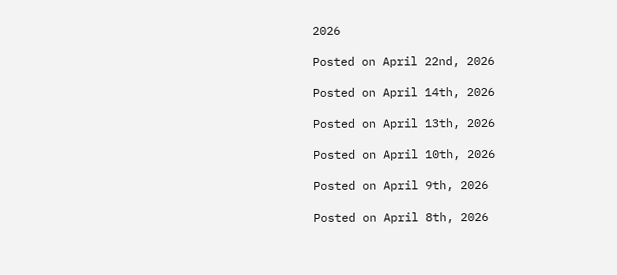2026

Posted on April 22nd, 2026

Posted on April 14th, 2026

Posted on April 13th, 2026

Posted on April 10th, 2026

Posted on April 9th, 2026

Posted on April 8th, 2026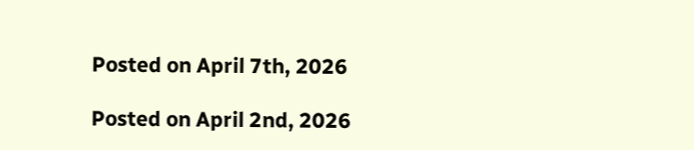Posted on April 7th, 2026

Posted on April 2nd, 2026